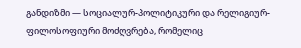განდიზმი — სოციალურ-პოლიტიკური და რელიგიურ-ფილოსოფიური მოძღვრება, რომელიც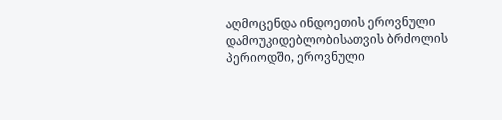აღმოცენდა ინდოეთის ეროვნული დამოუკიდებლობისათვის ბრძოლის პერიოდში, ეროვნული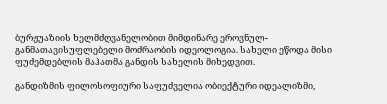ბურჟუაზიის ხელმძღვანელობით მიმდინარე ეროვნულ-განმათავისუფლებელი მოძრაობის იდეოლოგია. სახელი ეწოდა მისი ფუძემდებლის მაჰათმა განდის სახელის მიხედვით.

განდიზმის ფილოსოფიური საფუძველია ობიექტური იდეალიზმი,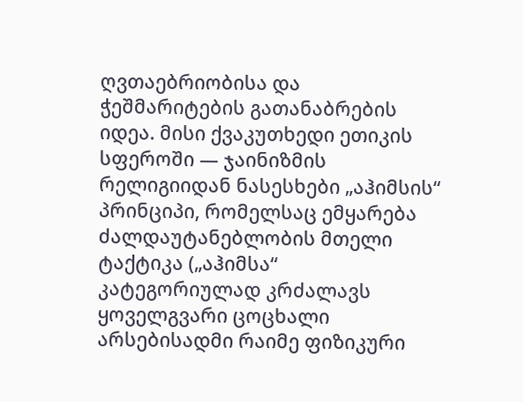ღვთაებრიობისა და ჭეშმარიტების გათანაბრების იდეა. მისი ქვაკუთხედი ეთიკის სფეროში — ჯაინიზმის რელიგიიდან ნასესხები „აჰიმსის“ პრინციპი, რომელსაც ემყარება ძალდაუტანებლობის მთელი ტაქტიკა („აჰიმსა“ კატეგორიულად კრძალავს ყოველგვარი ცოცხალი არსებისადმი რაიმე ფიზიკური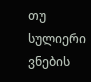თუ სულიერი ვნების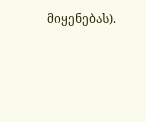მიყენებას).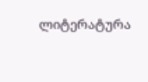ლიტერატურა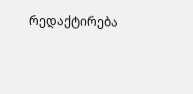რედაქტირება